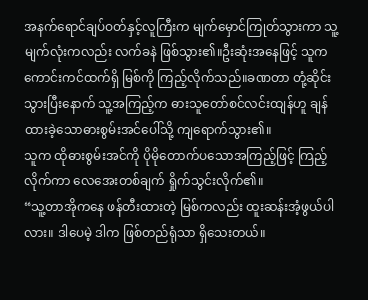အနက်ရောင်ချပ်ဝတ်နှင့်လူကြီးက မျက်မှောင်ကြုတ်သွားကာ သူ့မျက်လုံးကလည်း လက်ခနဲ ဖြစ်သွား၏။ဦးဆုံးအနေဖြင့် သူက ကောင်းကင်ထက်ရှိ မြစ်ကို ကြည့်လိုက်သည်။ခဏတာ တုံ့ဆိုင်းသွားပြီးနောက် သူ့အကြည့်က ဓားသူတော်စင်လင်းထျန်ဟူ ချန်ထားခဲ့သောဓားစွမ်းအင်ပေါ်သို့ ကျရောက်သွား၏။
သူက ထိုဓားစွမ်းအင်ကို ပိုမိုတောက်ပသောအကြည့်ဖြင့် ကြည့်လိုက်ကာ လေအေးတစ်ချက် ရှိုက်သွင်းလိုက်၏။
“သူ့တာအိုကနေ ဖန်တီးထားတဲ့ မြစ်ကလည်း ထူးဆန်းအံ့ဖွယ်ပါလား။ ဒါပေမဲ့ ဒါက ဖြစ်တည်ရုံသာ ရှိသေးတယ်။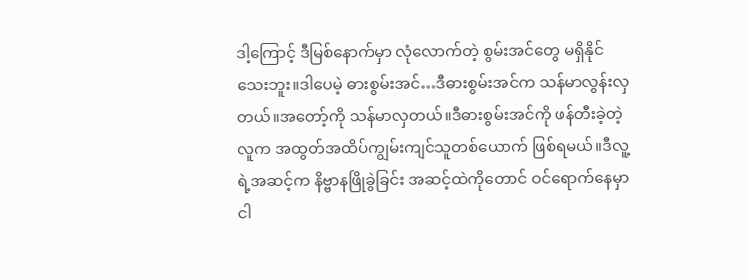ဒါ့ကြောင့် ဒီမြစ်နောက်မှာ လုံလောက်တဲ့ စွမ်းအင်တွေ မရှိနိုင်သေးဘူး။ဒါပေမဲ့ ဓားစွမ်းအင်…ဒီဓားစွမ်းအင်က သန်မာလွန်းလှတယ်။အတော့်ကို သန်မာလှတယ်။ဒီဓားစွမ်းအင်ကို ဖန်တီးခဲ့တဲ့လူက အထွတ်အထိပ်ကျွမ်းကျင်သူတစ်ယောက် ဖြစ်ရမယ်။ဒီလူ့ရဲ့အဆင့်က နိဗ္ဗာနဖြိုခွဲခြင်း အဆင့်ထဲကိုတောင် ဝင်ရောက်နေမှာ ငါ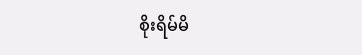စိုးရိမ်မိ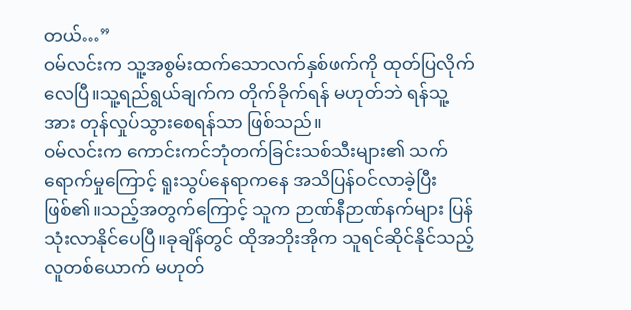တယ်…”
ဝမ်လင်းက သူ့အစွမ်းထက်သောလက်နှစ်ဖက်ကို ထုတ်ပြလိုက်လေပြီ။သူ့ရည်ရွယ်ချက်က တိုက်ခိုက်ရန် မဟုတ်ဘဲ ရန်သူ့အား တုန်လှုပ်သွားစေရန်သာ ဖြစ်သည်။
ဝမ်လင်းက ကောင်းကင်ဘုံတက်ခြင်းသစ်သီးများ၏ သက်ရောက်မှုကြောင့် ရူးသွပ်နေရာကနေ အသိပြန်ဝင်လာခဲ့ပြီး ဖြစ်၏။သည့်အတွက်ကြောင့် သူက ဉာဏ်နီဉာဏ်နက်များ ပြန်သုံးလာနိုင်ပေပြီ။ခုချိန်တွင် ထိုအဘိုးအိုက သူရင်ဆိုင်နိုင်သည့် လူတစ်ယောက် မဟုတ်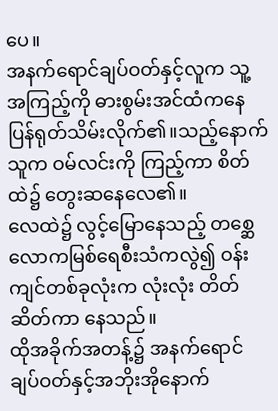ပေ။
အနက်ရောင်ချပ်ဝတ်နှင့်လူက သူ့အကြည့်ကို ဓားစွမ်းအင်ထံကနေ ပြန်ရုတ်သိမ်းလိုက်၏။သည့်နောက် သူက ဝမ်လင်းကို ကြည့်ကာ စိတ်ထဲ၌ တွေးဆနေလေ၏။
လေထဲ၌ လွင့်မြောနေသည့် တစ္ဆေလောကမြစ်ရေစီးသံကလွဲ၍ ဝန်းကျင်တစ်ခုလုံးက လုံးလုံး တိတ်ဆိတ်ကာ နေသည်။
ထိုအခိုက်အတန့်၌ အနက်ရောင်ချပ်ဝတ်နှင့်အဘိုးအိုနောက်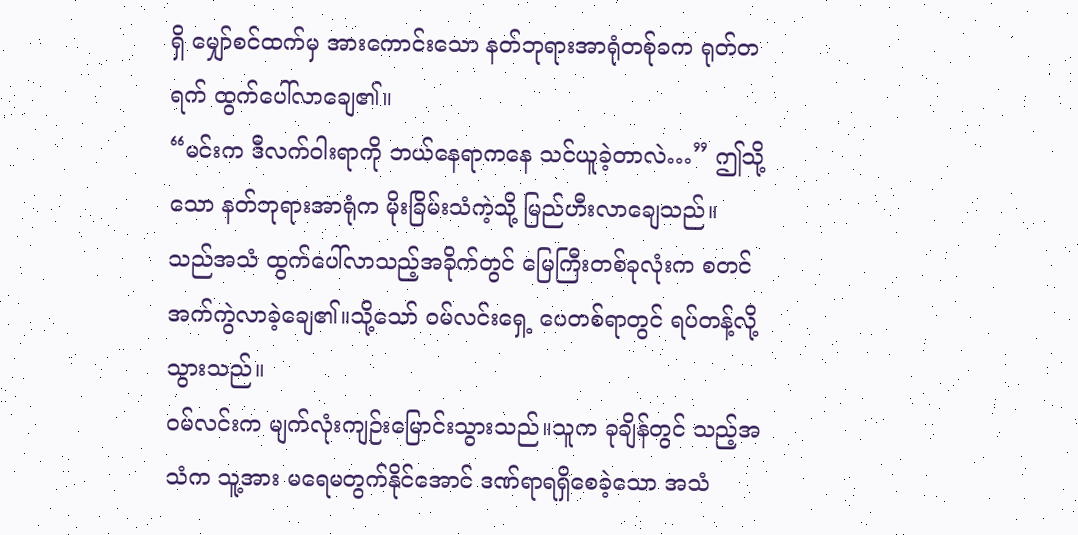ရှိ မျှော်စင်ထက်မှ အားကောင်းသော နတ်ဘုရားအာရုံတစ်ုခက ရုတ်တရက် ထွက်ပေါ်လာချေ၏။
“မင်းက ဒီလက်ဝါးရာကို ဘယ်နေရာကနေ သင်ယူခဲ့တာလဲ…” ဤသို့သော နတ်ဘုရားအာရုံက မိုးခြိမ်းသံကဲ့သို့ မြည်ဟီးလာချေသည်။
သည်အသံ ထွက်ပေါ်လာသည့်အခိုက်တွင် မြေကြီးတစ်ခုလုံးက စတင် အက်ကွဲလာခဲ့ချေ၏။သို့သော် ဝမ်လင်းရှေ့ ပေတစ်ရာတွင် ရပ်တန့်လို့သွားသည်။
ဝမ်လင်းက မျက်လုံးကျဉ်းမြောင်းသွားသည်။သူက ခုချိန်တွင် သည့်အသံက သူ့အား မရေမတွက်နိုင်အောင် ဒဏ်ရာရရှိစေခဲ့သော အသံ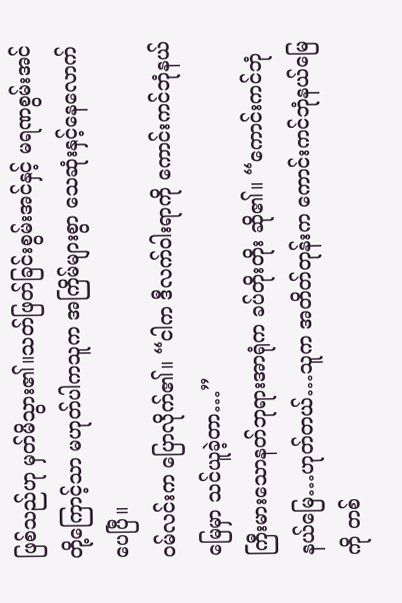ဖြစ်သည်ဟု မှတ်မိသွား၏။သတ်ဖြတ်ခြင်းစွမ်းအင်နှင့် မရဏစွမ်းအင်တို့ကြောင့်သာ မဟုတ်ပါကသူက အကြိမ်များစွာ သေဆုံးနှင့်နေလောက်ပေပြီ။
ဝမ်လင်းက ပြောလိုက်၏။ “ငါက ဒီလက်ဝါးရာကို ကောင်းကင်ဘုံနယ်မြေမှာ သင်ယူခဲ့တာ…”
ကြီးမားသောနတ်ဘုရားအာရုံက ခပ်တိုးတိုး ဆို၏။ “ကောင်းကင်ဘုံနယ်မြေ…ဟုတ်တယ်…သူက အတိတ်တုန်းက ကောင်းကင်ဘုံနယ်မြေကို တစ်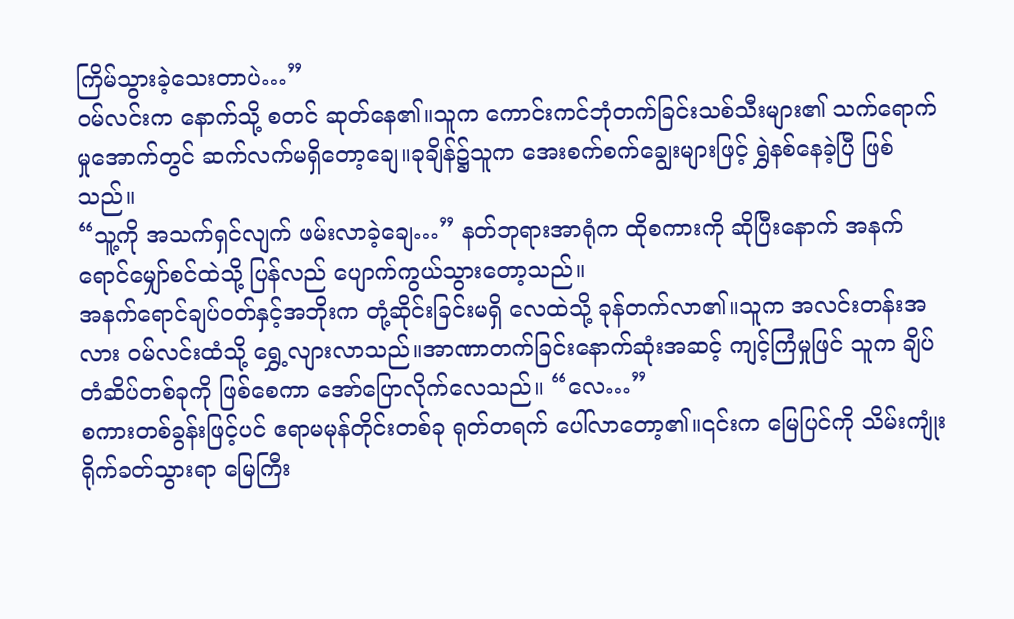ကြိမ်သွားခဲ့သေးတာပဲ…”
ဝမ်လင်းက နောက်သို့ စတင် ဆုတ်နေ၏။သူက ကောင်းကင်ဘုံတက်ခြင်းသစ်သီးများ၏ သက်ရောက်မှုအောက်တွင် ဆက်လက်မရှိတော့ချေ။ခုချိန်၌သူက အေးစက်စက်ချွေးများဖြင့် ရွှဲနစ်နေခဲ့ပြီ ဖြစ်သည်။
“သူ့ကို အသက်ရှင်လျက် ဖမ်းလာခဲ့ချေ…” နတ်ဘုရားအာရုံက ထိုစကားကို ဆိုပြီးနောက် အနက်ရောင်မျှော်စင်ထဲသို့ ပြန်လည် ပျောက်ကွယ်သွားတော့သည်။
အနက်ရောင်ချပ်ဝတ်နှင့်အဘိုးက တုံ့ဆိုင်းခြင်းမရှိ လေထဲသို့ ခုန်တက်လာ၏။သူက အလင်းတန်းအလား ဝမ်လင်းထံသို့ ရွှေ့လျားလာသည်။အာဏာတက်ခြင်းနောက်ဆုံးအဆင့် ကျင့်ကြံမှုဖြင် သူက ချိပ်တံဆိပ်တစ်ခုကို ဖြစ်စေကာ အော်ပြောလိုက်လေသည်။ “လေ…”
စကားတစ်ခွန်းဖြင့်ပင် ဧရာမမုန်တိုင်းတစ်ခု ရုတ်တရက် ပေါ်လာတော့၏။၎င်းက မြေပြင်ကို သိမ်းကျုံး ရိုက်ခတ်သွားရာ မြေကြီး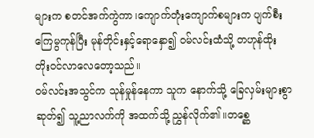များက စတင်အက်ကွဲကာ၊ကျောက်တုံးကျောက်စများက ပျက်စီးကြေမွကုန်ပြီး မုန်တိုင်းနှင့်ရောနှော၍ ဝမ်လင်းထံသို့ တဟုန်ထိုး တိုးဝင်လာလေတော့သည်။
ဝမ်လင်းအသွင်က သုန်မှုန်နေကာ သူက နောက်သို့ ခြေလှမ်းများစွာ ဆုတ်၍ သူ့ညာလက်ကို အထက်သို့ ညွှန်လိုက်၏။တစ္ဆေ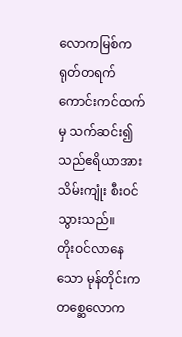လောကမြစ်က ရုတ်တရက် ကောင်းကင်ထက်မှ သက်ဆင်း၍ သည်ဧရိယာအား သိမ်းကျုံး စီးဝင်သွားသည်။
တိုးဝင်လာနေသော မုန်တိုင်းက တစ္ဆေလောက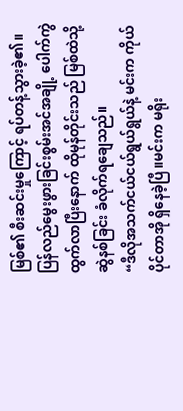မြစ်၏ စီးဆင်းမှုကြောင့် ရပ်တန့်သွားခဲ့၏။ပြန်လည်မွေးဖွားခြင်းစွမ်းအင်အချို့ ပေါက်ကွဲထွက်လာပြီးနောက် ထိုမုန်တိုင်းသည် မြစ်ထဲသို့ ဆွဲနစ်ခြင်း ခံလိုက်ရချေသည်။
“ဒီလိုအသက်ငယ်ငယ်ရွယ်ရွယ်နဲ့ မင်းက ကိုယ်ပိုင်တာအို ရှိနေခဲ့ပြီ။မင်းက မရိုး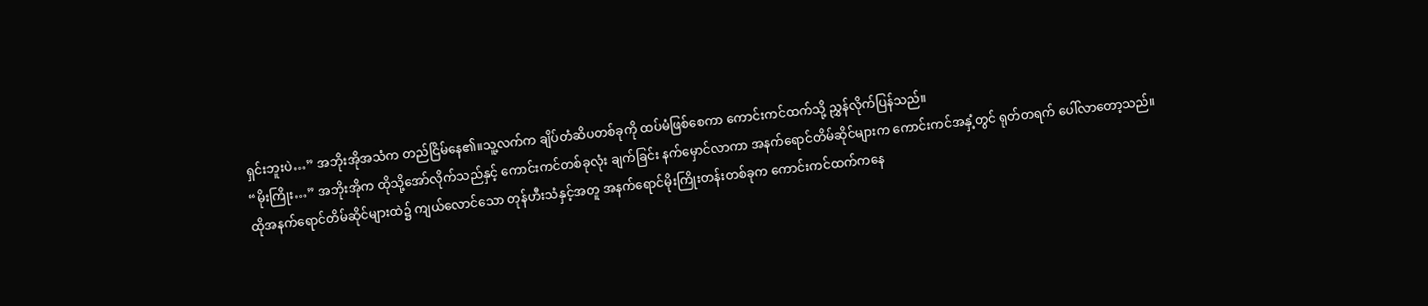ရှင်းဘူးပဲ…” အဘိုးအိုအသံက တည်ငြိမ်နေ၏။သူ့လက်က ချိပ်တံဆိပတစ်ခုကို ထပ်မံဖြစ်စေကာ ကောင်းကင်ထက်သို့ ညွှန်လိုက်ပြန်သည်။
“မိုးကြိုး…” အဘိုးအိုက ထိုသို့အော်လိုက်သည်နှင့် ကောင်းကင်တစ်ခုလုံး ချက်ခြင်း နက်မှောင်လာကာ အနက်ရောင်တိမ်ဆိုင်များက ကောင်းကင်အနှံ့တွင် ရုတ်တရက် ပေါ်လာတော့သည်။
ထိုအနက်ရောင်တိမ်ဆိုင်များထဲ၌ ကျယ်လောင်သော တုန်ဟီးသံနှင့်အတူ အနက်ရောင်မိုးကြိုးတန်းတစ်ခုက ကောင်းကင်ထက်ကနေ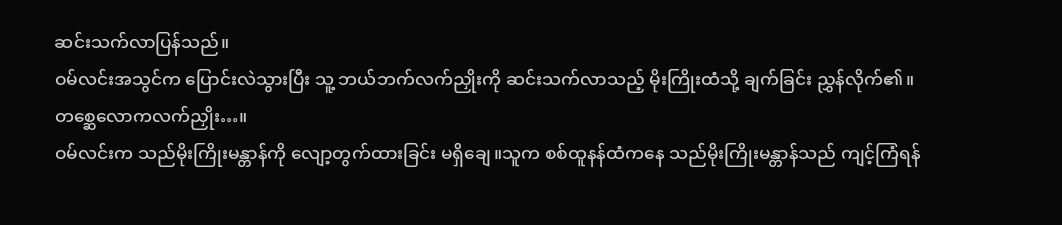ဆင်းသက်လာပြန်သည်။
ဝမ်လင်းအသွင်က ပြောင်းလဲသွားပြီး သူ့ ဘယ်ဘက်လက်ညှိုးကို ဆင်းသက်လာသည့် မိုးကြိုးထံသို့ ချက်ခြင်း ညွှန်လိုက်၏။
တစ္ဆေလောကလက်ညှိုး…။
ဝမ်လင်းက သည်မိုးကြိုးမန္တာန်ကို လျော့တွက်ထားခြင်း မရှိချေ။သူက စစ်ထူနန်ထံကနေ သည်မိုးကြိုးမန္တာန်သည် ကျင့်ကြံရန်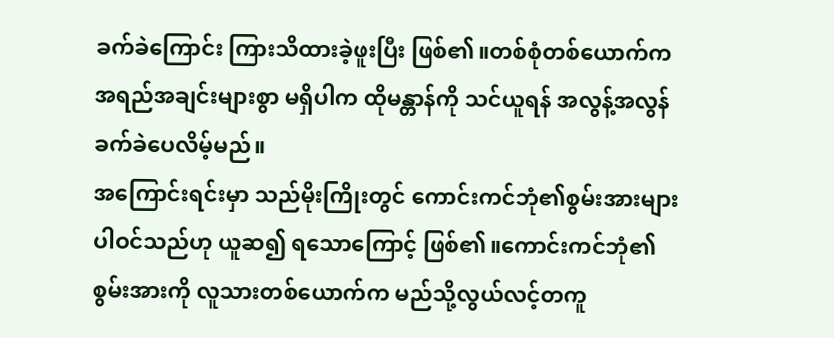ခက်ခဲကြောင်း ကြားသိထားခဲ့ဖူးပြီး ဖြစ်၏။တစ်စုံတစ်ယောက်က အရည်အချင်းများစွာ မရှိပါက ထိုမန္တာန်ကို သင်ယူရန် အလွန့်အလွန် ခက်ခဲပေလိမ့်မည်။
အကြောင်းရင်းမှာ သည်မိုးကြိုးတွင် ကောင်းကင်ဘုံ၏စွမ်းအားများ ပါဝင်သည်ဟု ယူဆ၍ ရသောကြောင့် ဖြစ်၏။ကောင်းကင်ဘုံ၏ စွမ်းအားကို လူသားတစ်ယောက်က မည်သို့လွယ်လင့်တကူ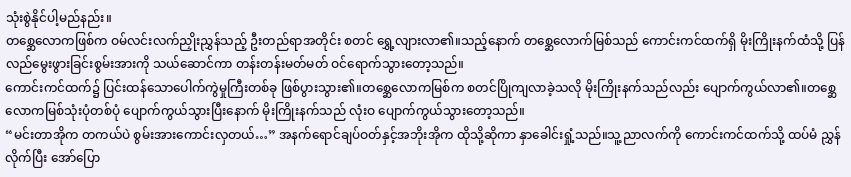သုံးစွဲနိုင်ပါ့မည်နည်း။
တစ္ဆေလောကဖြစ်က ဝမ်လင်းလက်ညှိုးညွှန်သည့် ဦးတည်ရာအတိုင်း စတင် ရွှေ့လျားလာ၏။သည့်နောက် တစ္ဆေလောက်မြစ်သည် ကောင်းကင်ထက်ရှိ မိုးကြိုးနက်ထံသို့ ပြန်လည်မွေးဖွားခြင်းစွမ်းအားကို သယ်ဆောင်ကာ တန်းတန်းမတ်မတ် ဝင်ရောက်သွားတော့သည်။
ကောင်းကင်ထက်၌ ပြင်းထန်သောပေါက်ကွဲမှုကြီးတစ်ခု ဖြစ်ပွားသွား၏။တစ္ဆေလောကမြစ်က စတင်ပြိုကျလာခဲ့သလို မိုးကြိုးနက်သည်လည်း ပျောက်ကွယ်လာ၏။တစ္ဆေလောကမြစ်သုံးပုံတစ်ပုံ ပျောက်ကွယ်သွားပြီးနောက် မိုးကြိုးနက်သည် လုံးဝ ပျောက်ကွယ်သွားတော့သည်။
“မင်းတာအိုက တကယ်ပဲ စွမ်းအားကောင်းလှတယ်…” အနက်ရောင်ချပ်ဝတ်နှင့်အဘိုးအိုက ထိုသို့ဆိုကာ နှာခေါင်းရှုံ့သည်။သူ့ညာလက်ကို ကောင်းကင်ထက်သို့ ထပ်မံ ညွှန်လိုက်ပြီး အော်ပြော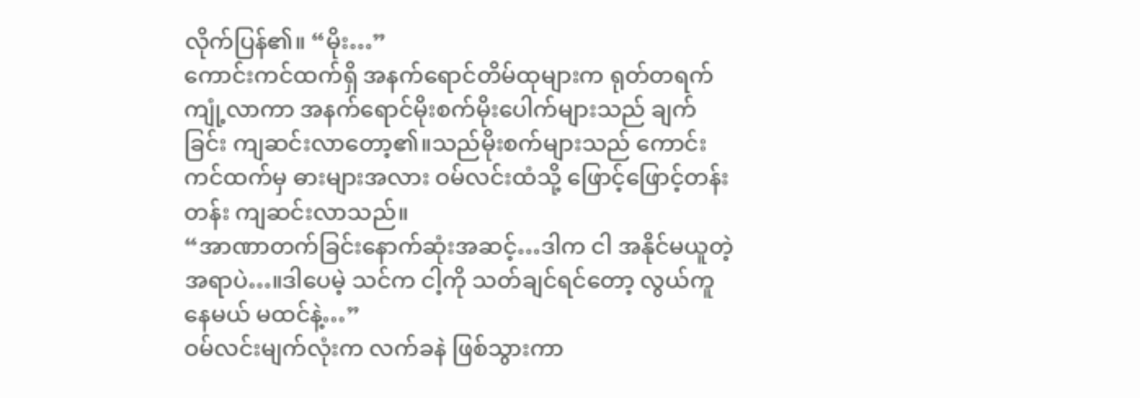လိုက်ပြန်၏။ “မိုး…”
ကောင်းကင်ထက်ရှိ အနက်ရောင်တိမ်ထုများက ရုတ်တရက် ကျုံ့လာကာ အနက်ရောင်မိုးစက်မိုးပေါက်များသည် ချက်ခြင်း ကျဆင်းလာတော့၏။သည်မိုးစက်များသည် ကောင်းကင်ထက်မှ ဓားများအလား ဝမ်လင်းထံသို့ ဖြောင့်ဖြောင့်တန်းတန်း ကျဆင်းလာသည်။
“အာဏာတက်ခြင်းနောက်ဆုံးအဆင့်…ဒါက ငါ အနိုင်မယူတဲ့ အရာပဲ…။ဒါပေမဲ့ သင်က ငါ့ကို သတ်ချင်ရင်တော့ လွယ်ကူနေမယ် မထင်နဲ့…”
ဝမ်လင်းမျက်လုံးက လက်ခနဲ ဖြစ်သွားကာ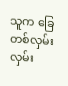သူက ခြေတစ်လှမ်းလှမ်း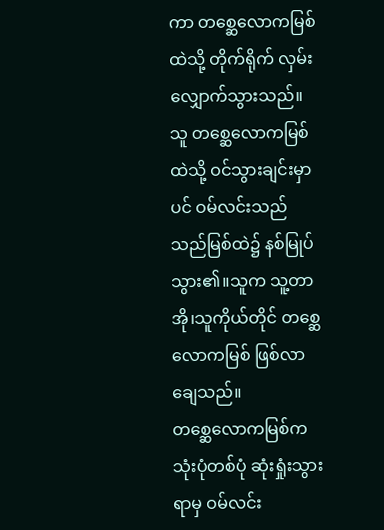ကာ တစ္ဆေလောကမြစ်ထဲသို့ တိုက်ရိုက် လှမ်းလျှောက်သွားသည်။
သူ တစ္ဆေလောကမြစ်ထဲသို့ ဝင်သွားချင်းမှာပင် ဝမ်လင်းသည် သည်မြစ်ထဲ၌ နစ်မြုပ်သွား၏။သူက သူ့တာအို၊သူကိုယ်တိုင် တစ္ဆေလောကမြစ် ဖြစ်လာချေသည်။
တစ္ဆေလောကမြစ်က သုံးပုံတစ်ပုံ ဆုံးရှုံးသွားရာမှ ဝမ်လင်း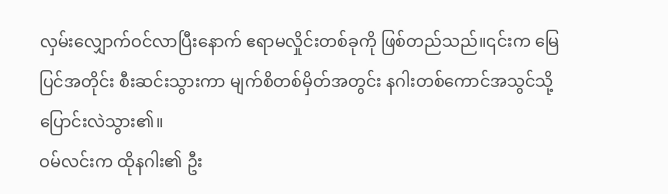လှမ်းလျှောက်ဝင်လာပြီးနောက် ဧရာမလှိုင်းတစ်ခုကို ဖြစ်တည်သည်။၎င်းက မြေပြင်အတိုင်း စီးဆင်းသွားကာ မျက်စိတစ်မှိတ်အတွင်း နဂါးတစ်ကောင်အသွင်သို့ ပြောင်းလဲသွား၏။
ဝမ်လင်းက ထိုနဂါး၏ ဦး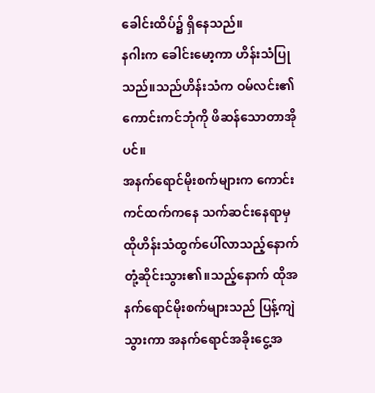ခေါင်းထိပ်၌ ရှိနေသည်။
နဂါးက ခေါင်းမော့ကာ ဟိန်းသံပြုသည်။သည်ဟိန်းသံက ဝမ်လင်း၏ ကောင်းကင်ဘုံကို ဖိဆန်သောတာအိုပင်။
အနက်ရောင်မိုးစက်များက ကောင်းကင်ထက်ကနေ သက်ဆင်းနေရာမှ ထိုဟိန်းသံထွက်ပေါ်လာသည့်နောက် တုံ့ဆိုင်းသွား၏။သည့်နောက် ထိုအနက်ရောင်မိုးစက်များသည် ပြန့်ကျဲသွားကာ အနက်ရောင်အခိုးငွေ့အ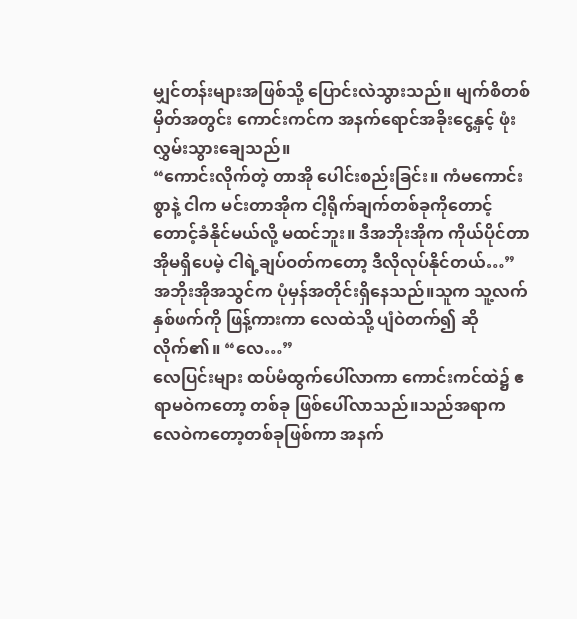မျှင်တန်းများအဖြစ်သို့ ပြောင်းလဲသွားသည်။ မျက်စိတစ်မှိတ်အတွင်း ကောင်းကင်က အနက်ရောင်အခိုးငွေ့နှင့် ဖုံးလွှမ်းသွားချေသည်။
“ကောင်းလိုက်တဲ့ တာအို ပေါင်းစည်းခြင်း။ ကံမကောင်းစွာနဲ့ ငါက မင်းတာအိုက ငါ့ရိုက်ချက်တစ်ခုကိုတောင့် တောင့်ခံနိုင်မယ်လို့ မထင်ဘူး။ ဒီအဘိုးအိုက ကိုယ်ပိုင်တာအိုမရှိပေမဲ့ ငါရဲ့ချပ်ဝတ်ကတော့ ဒီလိုလုပ်နိုင်တယ်…”
အဘိုးအိုအသွင်က ပုံမှန်အတိုင်းရှိနေသည်။သူက သူ့လက်နှစ်ဖက်ကို ဖြန့်ကားကာ လေထဲသို့ ပျံဝဲတက်၍ ဆိုလိုက်၏။ “လေ…”
လေပြင်းများ ထပ်မံထွက်ပေါ်လာကာ ကောင်းကင်ထဲ၌ ဧရာမဝဲကတော့ တစ်ခု ဖြစ်ပေါ်လာသည်။သည်အရာက လေဝဲကတော့တစ်ခုဖြစ်ကာ အနက်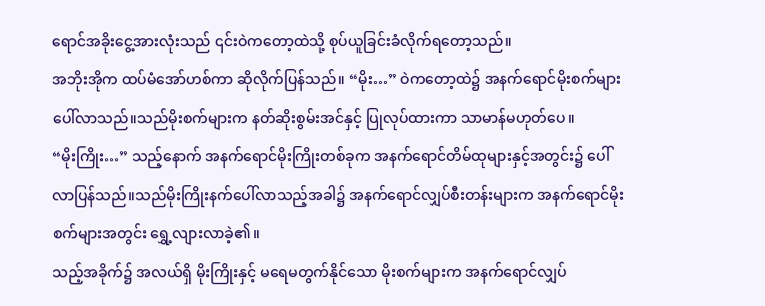ရောင်အခိုးငွေ့အားလုံးသည် ၎င်းဝဲကတော့ထဲသို့ စုပ်ယူခြင်းခံလိုက်ရတော့သည်။
အဘိုးအိုက ထပ်မံအော်ဟစ်ကာ ဆိုလိုက်ပြန်သည်။ “မိုး…” ဝဲကတော့ထဲ၌ အနက်ရောင်မိုးစက်များ ပေါ်လာသည်။သည်မိုးစက်များက နတ်ဆိုးစွမ်းအင်နှင့် ပြုလုပ်ထားကာ သာမာန်မဟုတ်ပေ။
“မိုးကြိုး…” သည့်နောက် အနက်ရောင်မိုးကြိုးတစ်ခုက အနက်ရောင်တိမ်ထုများနှင့်အတွင်း၌ ပေါ်လာပြန်သည်။သည်မိုးကြိုးနက်ပေါ်လာသည့်အခါ၌ အနက်ရောင်လျှပ်စီးတန်းများက အနက်ရောင်မိုးစက်များအတွင်း ရွှေ့လျားလာခဲ့၏။
သည့်အခိုက်၌ အလယ်ရှိ မိုးကြိုးနှင့် မရေမတွက်နိုင်သော မိုးစက်များက အနက်ရောင်လျှပ်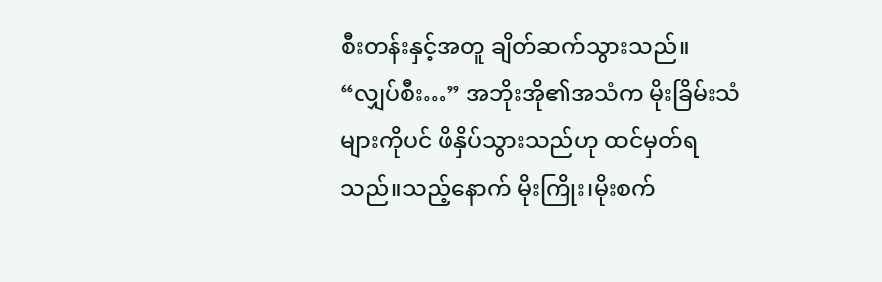စီးတန်းနှင့်အတူ ချိတ်ဆက်သွားသည်။
“လျှပ်စီး…” အဘိုးအို၏အသံက မိုးခြိမ်းသံများကိုပင် ဖိနှိပ်သွားသည်ဟု ထင်မှတ်ရသည်။သည့်နောက် မိုးကြိုး၊မိုးစက်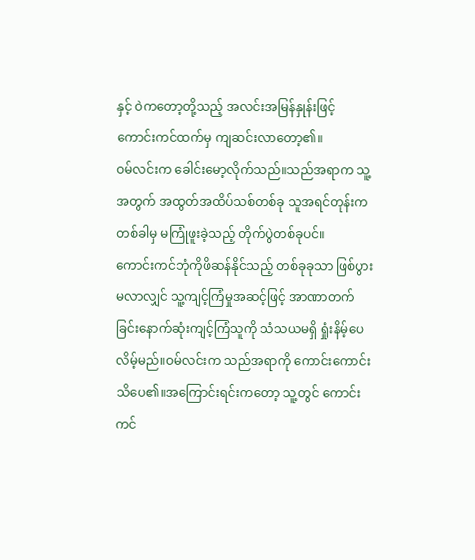နှင့် ဝဲကတော့တို့သည့် အလင်းအမြန်နှုန်းဖြင့် ကောင်းကင်ထက်မှ ကျဆင်းလာတော့၏။
ဝမ်လင်းက ခေါင်းမော့လိုက်သည်။သည်အရာက သူ့အတွက် အထွတ်အထိပ်သစ်တစ်ခု သူအရင်တုန်းက တစ်ခါမှ မကြုံဖူးခဲ့သည့် တိုက်ပွဲတစ်ခုပင်။
ကောင်းကင်ဘုံကိုဖိဆန်နိုင်သည့် တစ်ခုခုသာ ဖြစ်ပွားမလာလျှင် သူ့ကျင့်ကြံမှုအဆင့်ဖြင့် အာဏာတက်ခြင်းနောက်ဆုံးကျင့်ကြံသူကို သံသယမရှိ ရှုံးနိမ့်ပေလိမ့်မည်။ဝမ်လင်းက သည်အရာကို ကောင်းကောင်းသိပေ၏။အကြောင်းရင်းကတော့ သူ့တွင် ကောင်းကင်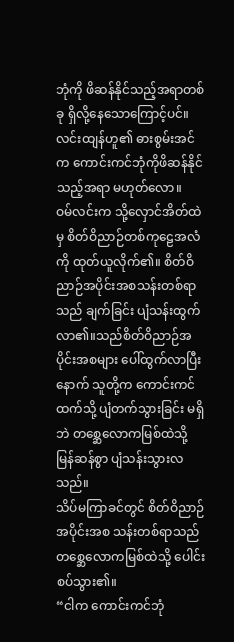ဘုံကို ဖိဆန်နိုင်သည့်အရာတစ်ခု ရှိလို့နေသောကြောင့်ပင်။ လင်းထျန်ဟူ၏ ဓားစွမ်းအင်က ကောင်းကင်ဘုံကိုဖိဆန်နိုင်သည့်အရာ မဟုတ်လော။
ဝမ်လင်းက သို့လှောင်အိတ်ထဲမှ စိတ်ဝိညာဉ်တစ်ကုဠေအလံကို ထုတ်ယူလိုက်၏။ စိတ်ဝိညာဉ်အပိုင်းအစသန်းတစ်ရာသည် ချက်ခြင်း ပျံသန်းထွက်လာ၏။သည်စိတ်ဝိညာဉ်အပိုင်းအစများ ပေါ်ထွက်လာပြီးနောက် သူတို့က ကောင်းကင်ထက်သို့ ပျံတက်သွားခြင်း မရှိဘဲ တစ္ဆေလောကမြစ်ထဲသို့ မြန်ဆန်စွာ ပျံသန်းသွားလသည်။
သိပ်မကြာခင်တွင် စိတ်ဝိညာဉ်အပိုင်းအစ သန်းတစ်ရာသည် တစ္ဆေလောကမြစ်ထဲသို့ ပေါင်းစပ်သွား၏။
“ငါက ကောင်းကင်ဘုံ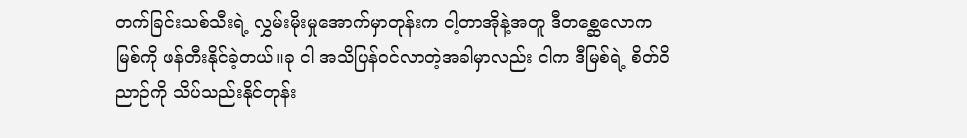တက်ခြင်းသစ်သီးရဲ့ လွှမ်းမိုးမှုအောက်မှာတုန်းက ငါ့တာအိုနဲ့အတူ ဒီတစ္ဆေလောကမြစ်ကို ဖန်တီးနိုင်ခဲ့တယ်။ခု ငါ အသိပြန်ဝင်လာတဲ့အခါမှာလည်း ငါက ဒီမြစ်ရဲ့ စိတ်ဝိညာဉ်ကို သိပ်သည်းနိုင်တုန်း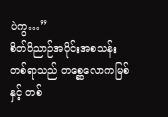ပဲကွ…”
စိတ်ဝိညာဉ်အပိုင်းအစသန်းတစ်ရာသည် တစ္ဆေလောကမြစ်နှင့် တစ်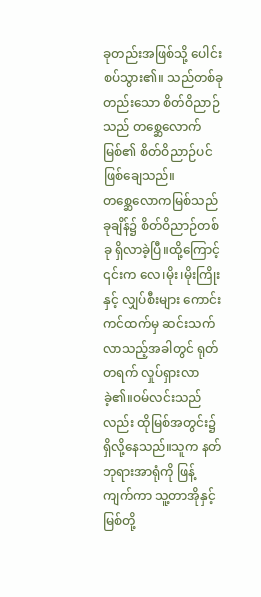ခုတည်းအဖြစ်သို့ ပေါင်းစပ်သွား၏။ သည်တစ်ခုတည်းသော စိတ်ဝိညာဉ်သည် တစ္ဆေလောက်မြစ်၏ စိတ်ဝိညာဉ်ပင် ဖြစ်ချေသည်။
တစ္ဆေလောကမြစ်သည် ခုချိန်၌ စိတ်ဝိညာဉ်တစ်ခု ရှိလာခဲ့ပြီ။ထို့ကြောင့် ၎င်းက လေ၊မိုး၊မိုးကြိုးနှင့် လျှပ်စီးများ ကောင်းကင်ထက်မှ ဆင်းသက်လာသည့်အခါတွင် ရုတ်တရက် လှုပ်ရှားလာခဲ့၏။ဝမ်လင်းသည်လည်း ထိုမြစ်အတွင်း၌ ရှိလို့နေသည်။သူက နတ်ဘုရားအာရုံကို ဖြန့်ကျက်ကာ သူ့တာအိုနှင့် မြစ်တို့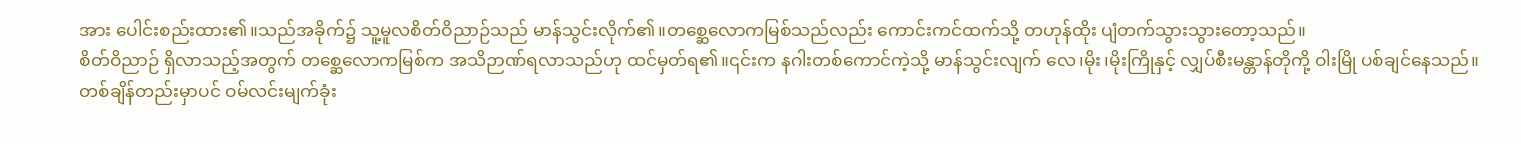အား ပေါင်းစည်းထား၏။သည်အခိုက်၌ သူ့မူလစိတ်ဝိညာဉ်သည် မာန်သွင်းလိုက်၏။တစ္ဆေလောကမြစ်သည်လည်း ကောင်းကင်ထက်သို့ တဟုန်ထိုး ပျံတက်သွားသွားတော့သည်။
စိတ်ဝိညာဉ် ရှိလာသည့်အတွက် တစ္ဆေလောကမြစ်က အသိဉာဏ်ရလာသည်ဟု ထင်မှတ်ရ၏။၎င်းက နဂါးတစ်ကောင်ကဲ့သို့ မာန်သွင်းလျက် လေ၊မိုး၊မိုးကြိုနှင့် လျှပ်စီးမန္တာန်တိုကို့ ဝါးမြို ပစ်ချင်နေသည်။
တစ်ချိန်တည်းမှာပင် ဝမ်လင်းမျက်ခုံး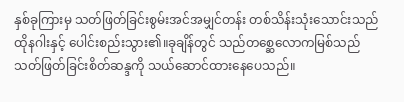နှစ်ခုကြားမှ သတ်ဖြတ်ခြင်းစွမ်းအင်အမျှင်တန်း တစ်သိန်းသုံးသောင်းသည် ထိုနဂါးနှင့် ပေါင်းစည်းသွား၏။ခုချိန်တွင် သည်တစ္ဆေလောကမြစ်သည် သတ်ဖြတ်ခြင်းစိတ်ဆန္ဒကို သယ်ဆောင်ထားနေပေသည်။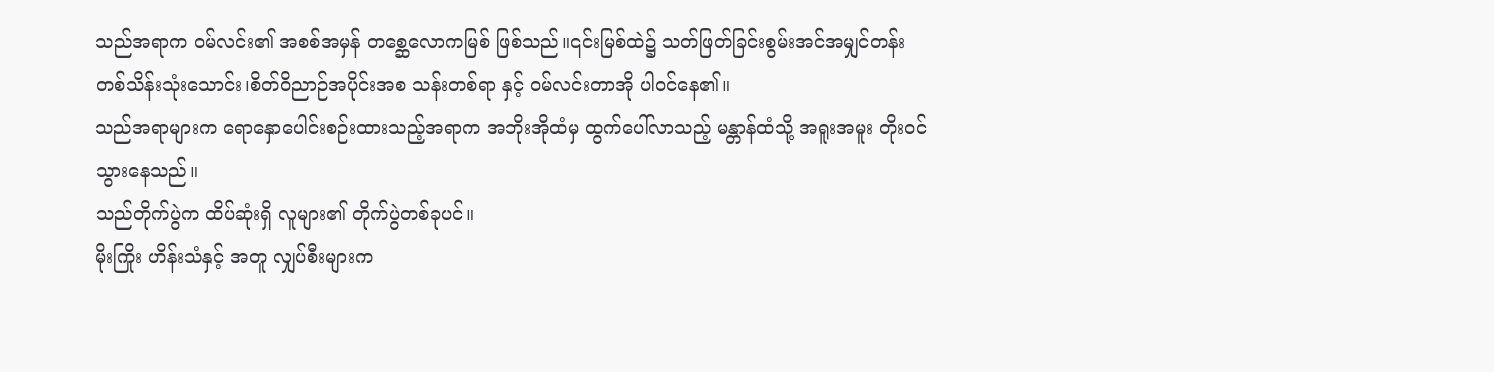သည်အရာက ဝမ်လင်း၏ အစစ်အမှန် တစ္ဆေလောကမြစ် ဖြစ်သည်။၎င်းမြစ်ထဲ၌ သတ်ဖြတ်ခြင်းစွမ်းအင်အမျှင်တန်း တစ်သိန်းသုံးသောင်း၊စိတ်ဝိညာဉ်အပိုင်းအစ သန်းတစ်ရာ နှင့် ဝမ်လင်းတာအို ပါဝင်နေ၏။
သည်အရာများက ရောနှောပေါင်းစဉ်းထားသည့်အရာက အဘိုးအိုထံမှ ထွက်ပေါ်လာသည့် မန္တာန်ထံသို့ အရူးအမူး တိုးဝင်သွားနေသည်။
သည်တိုက်ပွဲက ထိပ်ဆုံးရှိ လူများ၏ တိုက်ပွဲတစ်ခုပင်။
မိုးကြိုး ဟိန်းသံနှင့် အတူ လျှပ်စီးများက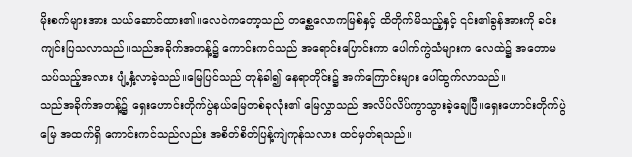မိုးစက်များအား သယ်ဆောင်ထား၏။လေဝဲကတော့သည် တစ္ဆေလောကမြစ်နှင့် ထိတိုက်မိသည့်နှင့် ၎င်း၏ခွန်အားကို ခင်းကျင်းပြသလာသည်။သည်အခိုက်အတန့်၌ ကောင်းကင်သည် အရောင်းပြောင်းကာ ပေါက်ကွဲသံများက လေထဲ၌ အတောမသပ်သည့်အလား ပျံ့နှံ့လာခဲ့သည်။မြေပြင်သည် တုန်ခါ၍ နေရာတိုင်း၌ အက်ကြောင်းများ ပေါ်ထွက်လာသည်။
သည်အခိုက်အတန့်၌ ရှေးဟောင်းတိုက်ပွဲနယ်မြေတစ်ခုလုံး၏ မြေလွှာသည် အလိပ်လိပ်ကွာသွားခဲ့ချေပြီ။ရှေးဟောင်းတိုက်ပွဲမြေ အထက်ရှိ ကောင်းကင်သည်လည်း အစိတ်စိတ်ပြန့်ကျဲကုန်သလား ထင်မှတ်ရသည်။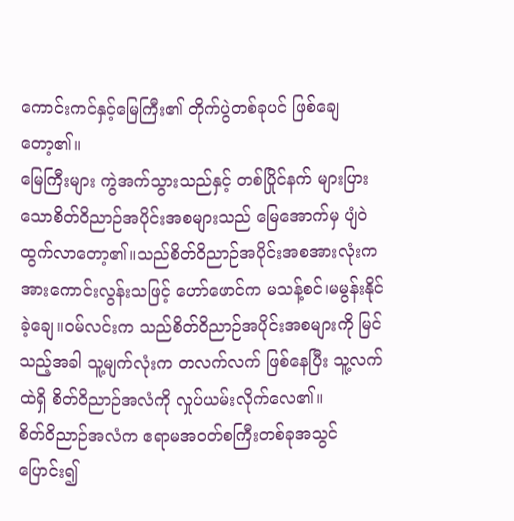ကောင်းကင်နှင့်မြေကြီး၏ တိုက်ပွဲတစ်ခုပင် ဖြစ်ချေတော့၏။
မြေကြီးများ ကွဲအက်သွားသည်နှင့် တစ်ပြိုင်နက် များပြားသောစိတ်ဝိညာဉ်အပိုင်းအစများသည် မြေအောက်မှ ပျံဝဲထွက်လာတော့၏။သည်စိတ်ဝိညာဉ်အပိုင်းအစအားလုံးက အားကောင်းလွန်းသဖြင့် ဟော်ဖောင်က မသန့်စင်၊မမွန်းနိုင်ခဲ့ချေ။ဝမ်လင်းက သည်စိတ်ဝိညာဉ်အပိုင်းအစများကို မြင်သည့်အခါ သူ့မျက်လုံးက တလက်လက် ဖြစ်နေပြီး သူ့လက်ထဲရှိ စိတ်ဝိညာဉ်အလံကို လှုပ်ယမ်းလိုက်လေ၏။
စိတ်ဝိညာဉ်အလံက ဧရာမအဝတ်စကြီးတစ်ခုအသွင် ပြောင်း၍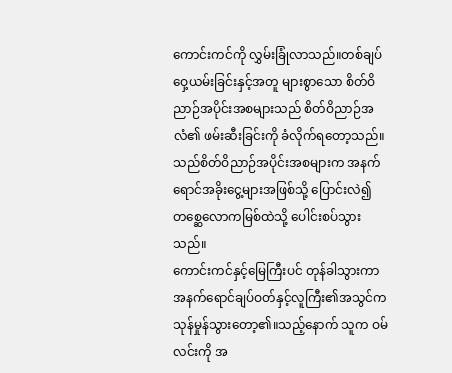ကောင်းကင်ကို လွှမ်းခြုံလာသည်။တစ်ချပ် ဝှေ့ယမ်းခြင်းနှင့်အတူ များစွာသော စိတ်ဝိညာဉ်အပိုင်းအစများသည် စိတ်ဝိညာဉ်အလံ၏ ဖမ်းဆီးခြင်းကို ခံလိုက်ရတော့သည်။သည်စိတ်ဝိညာဉ်အပိုင်းအစများက အနက်ရောင်အခိုးငွေ့များအဖြစ်သို့ ပြောင်းလဲ၍ တစ္ဆေလောကမြစ်ထဲသို့ ပေါင်းစပ်သွားသည်။
ကောင်းကင်နှင့်မြေကြီးပင် တုန်ခါသွားကာ အနက်ရောင်ချပ်ဝတ်နှင့်လူကြီး၏အသွင်က သုန်မှုန်သွားတော့၏။သည့်နောက် သူက ဝမ်လင်းကို အ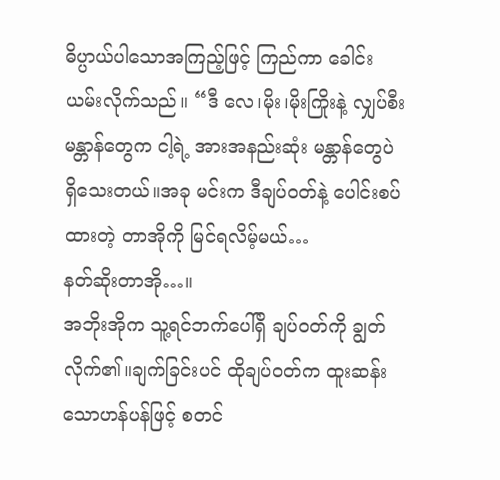ဓိပ္ပာယ်ပါသောအကြည့်ဖြင့် ကြည်ကာ ခေါင်းယမ်းလိုက်သည်။ “ဒီ လေ၊မိုး၊မိုးကြိုးနဲ့ လျှပ်စီး မန္တာန်တွေက ငါ့ရဲ့ အားအနည်းဆုံး မန္တာန်တွေပဲ ရှိသေးတယ်။အခု မင်းက ဒီချပ်ဝတ်နဲ့ ပေါင်းစပ်ထားတဲ့ တာအိုကို မြင်ရလိမ့်မယ်…
နတ်ဆိုးတာအို…။
အဘိုးအိုက သူ့ရင်ဘက်ပေါ်ရှိ ချပ်ဝတ်ကို ချွတ်လိုက်၏။ချက်ခြင်းပင် ထိုချပ်ဝတ်က ထူးဆန်းသောဟန်ပန်ဖြင့် စတင်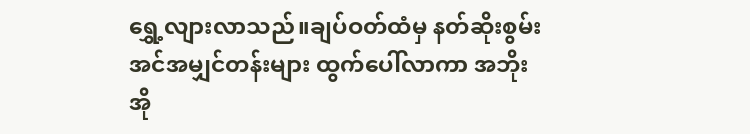ရွှေ့လျားလာသည်။ချပ်ဝတ်ထံမှ နတ်ဆိုးစွမ်းအင်အမျှင်တန်းများ ထွက်ပေါ်လာကာ အဘိုးအို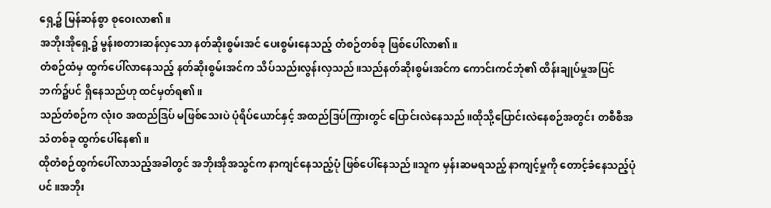ရှေ့၌ မြန်ဆန်စွာ စုဝေးလာ၏။
အဘိုးအိုရှေ့၌ မွန်းစတားဆန်လှသော နတ်ဆိုးစွမ်းအင် ပေးစွမ်းနေသည့် တံစဉ်တစ်ခု ဖြစ်ပေါ်လာ၏။
တံစဉ်ထံမှ ထွက်ပေါ်လာနေသည့် နတ်ဆိုးစွမ်းအင်က သိပ်သည်းလွန်းလှသည်။သည်နတ်ဆိုးစွမ်းအင်က ကောင်းကင်ဘုံ၏ ထိန်းချုပ်မှုအပြင်ဘက်၌ပင် ရှိနေသည်ဟု ထင်မှတ်ရ၏။
သည်တံစဉ်က လုံးဝ အထည်ဒြပ် မဖြစ်သေးပဲ ပုံရိပ်ယောင်နှင့် အထည်ဒြပ်ကြားတွင် ပြောင်းလဲနေသည်။ထိုသို့ပြောင်းလဲနေစဉ်အတွင်း တစီစီအသံတစ်ခု ထွက်ပေါ်နေ၏။
ထိုတံစဉ်ထွက်ပေါ်လာသည့်အခါတွင် အဘိုးအိုအသွင်က နာကျင်နေသည့်ပုံ ဖြစ်ပေါ်နေသည်။သူက မှန်းဆမရသည့် နာကျင့်မှုကို တောင့်ခံနေသည့်ပုံပင်။အဘိုး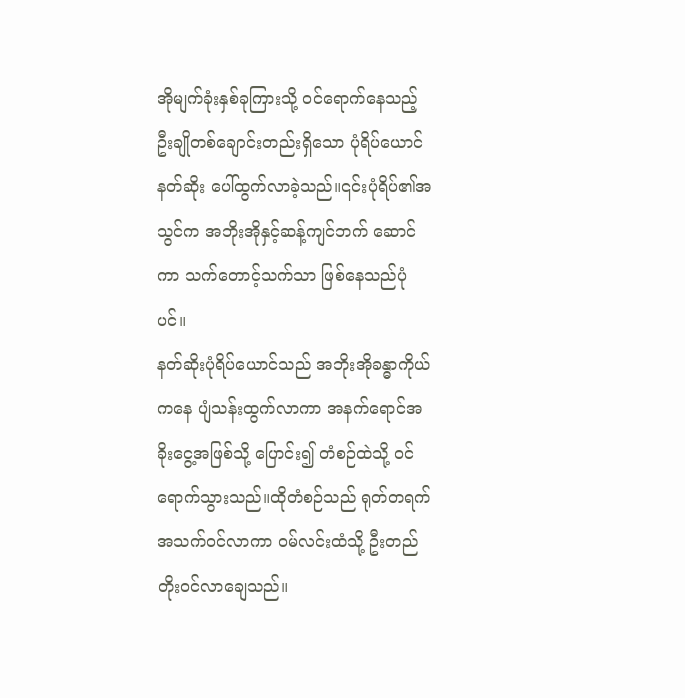အိုမျက်ခုံးနှစ်ခုကြားသို့ ဝင်ရောက်နေသည့် ဦးချိုတစ်ချောင်းတည်းရှိသော ပုံရိပ်ယောင်နတ်ဆိုး ပေါ်ထွက်လာခဲ့သည်။၎င်းပုံရိပ်၏အသွင်က အဘိုးအိုနှင့်ဆန့်ကျင်ဘက် ဆောင်ကာ သက်တောင့်သက်သာ ဖြစ်နေသည်ပုံပင်။
နတ်ဆိုးပုံရိပ်ယောင်သည် အဘိုးအိုခန္ဓာကိုယ်ကနေ ပျံသန်းထွက်လာကာ အနက်ရောင်အခိုးငွေ့အဖြစ်သို့ ပြောင်း၍ တံစဉ်ထဲသို့ ဝင်ရောက်သွားသည်။ထိုတံစဉ်သည် ရုတ်တရက် အသက်ဝင်လာကာ ဝမ်လင်းထံသို့ ဦးတည် တိုးဝင်လာချေသည်။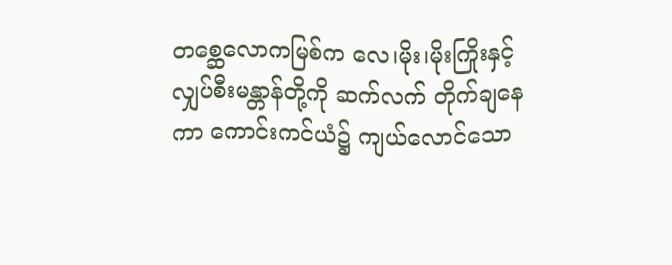တစ္ဆေလောကမြစ်က လေ၊မိုး၊မိုးကြိုးနှင့် လျှပ်စီးမန္တာန်တို့ကို ဆက်လက် တိုက်ချနေကာ ကောင်းကင်ယံ၌ ကျယ်လောင်သော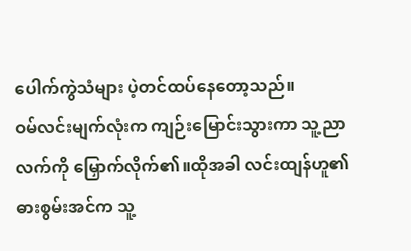ပေါက်ကွဲသံများ ပဲ့တင်ထပ်နေတော့သည်။
ဝမ်လင်းမျက်လုံးက ကျဉ်းမြောင်းသွားကာ သူ့ညာလက်ကို မြှောက်လိုက်၏။ထိုအခါ လင်းထျန်ဟူ၏ ဓားစွမ်းအင်က သူ့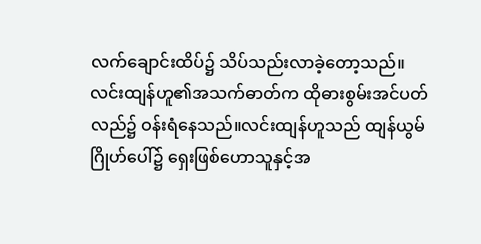လက်ချောင်းထိပ်၌ သိပ်သည်းလာခဲ့တော့သည်။
လင်းထျန်ဟူ၏အသက်ဓာတ်က ထိုဓားစွမ်းအင်ပတ်လည်၌ ဝန်းရံနေသည်။လင်းထျန်ဟူသည် ထျန်ယွမ်ဂြိုဟ်ပေါ်၌ ရှေးဖြစ်ဟောသူနှင့်အ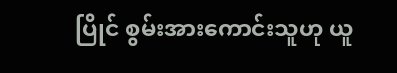ပြိုင် စွမ်းအားကောင်းသူဟု ယူ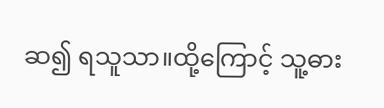ဆ၍ ရသူသာ။ထို့ကြောင့် သူ့ဓား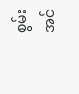စွမ်းအင်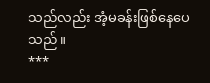သည်လည်း အံ့မခန်းဖြစ်နေပေသည်။
***